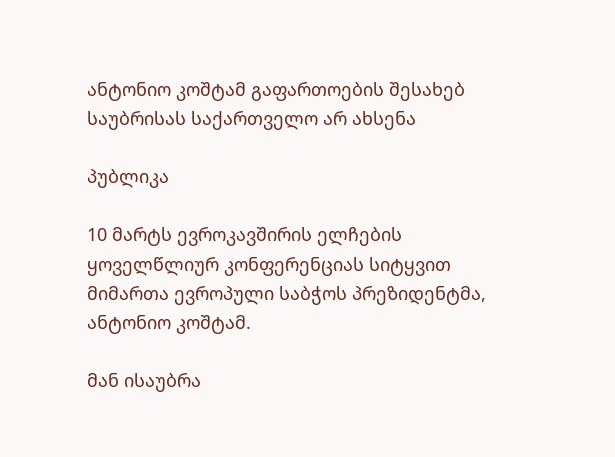ანტონიო კოშტამ გაფართოების შესახებ საუბრისას საქართველო არ ახსენა

პუბლიკა

10 მარტს ევროკავშირის ელჩების ყოველწლიურ კონფერენციას სიტყვით მიმართა ევროპული საბჭოს პრეზიდენტმა, ანტონიო კოშტამ.

მან ისაუბრა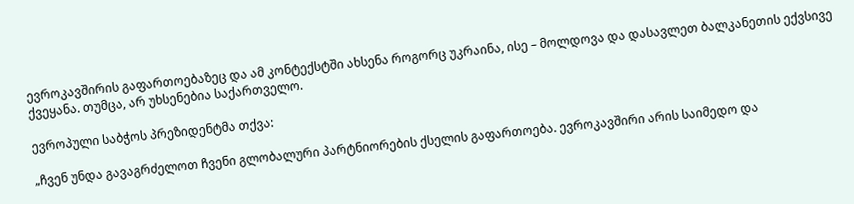ევროკავშირის გაფართოებაზეც და ამ კონტექსტში ახსენა როგორც უკრაინა, ისე – მოლდოვა და დასავლეთ ბალკანეთის ექვსივე ქვეყანა. თუმცა, არ უხსენებია საქართველო.

ევროპული საბჭოს პრეზიდენტმა თქვა:

„ჩვენ უნდა გავაგრძელოთ ჩვენი გლობალური პარტნიორების ქსელის გაფართოება. ევროკავშირი არის საიმედო და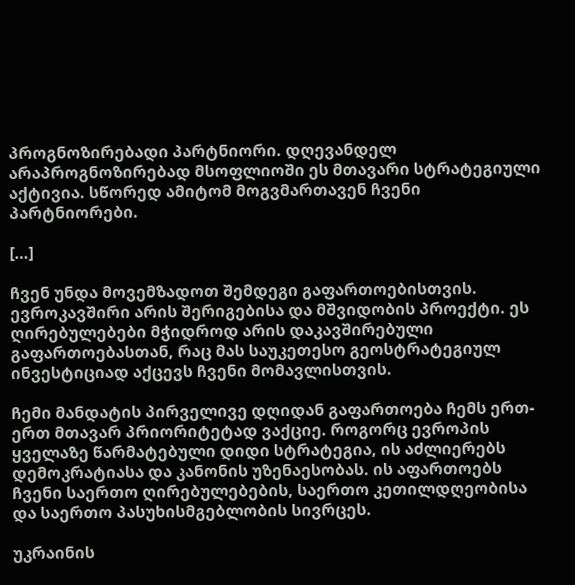პროგნოზირებადი პარტნიორი. დღევანდელ არაპროგნოზირებად მსოფლიოში ეს მთავარი სტრატეგიული აქტივია. სწორედ ამიტომ მოგვმართავენ ჩვენი პარტნიორები.

[…]

ჩვენ უნდა მოვემზადოთ შემდეგი გაფართოებისთვის. ევროკავშირი არის შერიგებისა და მშვიდობის პროექტი. ეს ღირებულებები მჭიდროდ არის დაკავშირებული გაფართოებასთან, რაც მას საუკეთესო გეოსტრატეგიულ ინვესტიციად აქცევს ჩვენი მომავლისთვის.

ჩემი მანდატის პირველივე დღიდან გაფართოება ჩემს ერთ-ერთ მთავარ პრიორიტეტად ვაქციე. როგორც ევროპის ყველაზე წარმატებული დიდი სტრატეგია, ის აძლიერებს დემოკრატიასა და კანონის უზენაესობას. ის აფართოებს ჩვენი საერთო ღირებულებების, საერთო კეთილდღეობისა და საერთო პასუხისმგებლობის სივრცეს.

უკრაინის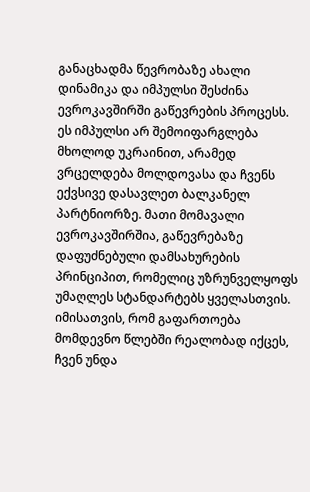განაცხადმა წევრობაზე ახალი დინამიკა და იმპულსი შესძინა ევროკავშირში გაწევრების პროცესს. ეს იმპულსი არ შემოიფარგლება მხოლოდ უკრაინით, არამედ ვრცელდება მოლდოვასა და ჩვენს ექვსივე დასავლეთ ბალკანელ პარტნიორზე. მათი მომავალი ევროკავშირშია, გაწევრებაზე დაფუძნებული დამსახურების პრინციპით, რომელიც უზრუნველყოფს უმაღლეს სტანდარტებს ყველასთვის. იმისათვის, რომ გაფართოება მომდევნო წლებში რეალობად იქცეს, ჩვენ უნდა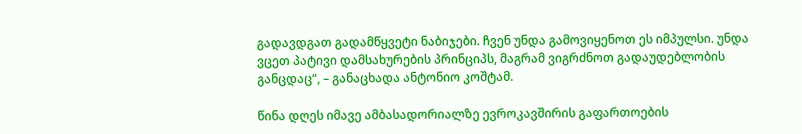გადავდგათ გადამწყვეტი ნაბიჯები. ჩვენ უნდა გამოვიყენოთ ეს იმპულსი. უნდა ვცეთ პატივი დამსახურების პრინციპს, მაგრამ ვიგრძნოთ გადაუდებლობის განცდაც“, – განაცხადა ანტონიო კოშტამ.

წინა დღეს იმავე ამბასადორიალზე ევროკავშირის გაფართოების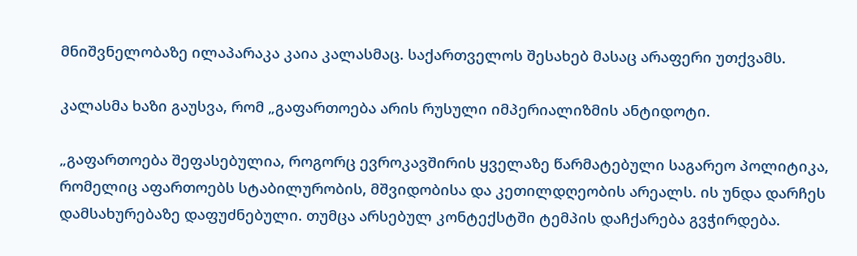მნიშვნელობაზე ილაპარაკა კაია კალასმაც. საქართველოს შესახებ მასაც არაფერი უთქვამს.

კალასმა ხაზი გაუსვა, რომ „გაფართოება არის რუსული იმპერიალიზმის ანტიდოტი.

„გაფართოება შეფასებულია, როგორც ევროკავშირის ყველაზე წარმატებული საგარეო პოლიტიკა, რომელიც აფართოებს სტაბილურობის, მშვიდობისა და კეთილდღეობის არეალს. ის უნდა დარჩეს დამსახურებაზე დაფუძნებული. თუმცა არსებულ კონტექსტში ტემპის დაჩქარება გვჭირდება.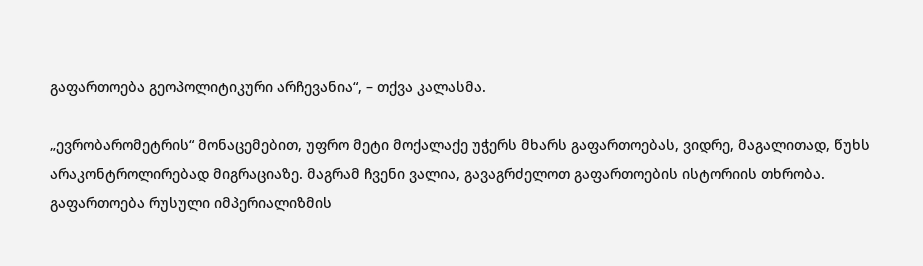გაფართოება გეოპოლიტიკური არჩევანია“, – თქვა კალასმა.

„ევრობარომეტრის“ მონაცემებით, უფრო მეტი მოქალაქე უჭერს მხარს გაფართოებას, ვიდრე, მაგალითად, წუხს არაკონტროლირებად მიგრაციაზე. მაგრამ ჩვენი ვალია, გავაგრძელოთ გაფართოების ისტორიის თხრობა. გაფართოება რუსული იმპერიალიზმის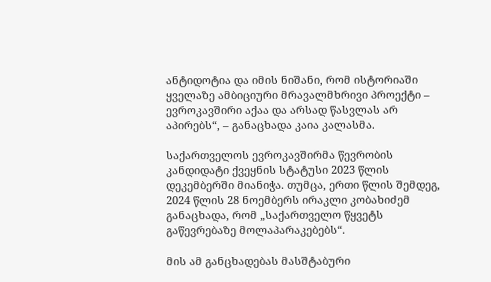ანტიდოტია და იმის ნიშანი, რომ ისტორიაში ყველაზე ამბიციური მრავალმხრივი პროექტი – ევროკავშირი აქაა და არსად წასვლას არ აპირებს“, – განაცხადა კაია კალასმა.

საქართველოს ევროკავშირმა წევრობის კანდიდატი ქვეყნის სტატუსი 2023 წლის დეკემბერში მიანიჭა. თუმცა, ერთი წლის შემდეგ, 2024 წლის 28 ნოემბერს ირაკლი კობახიძემ განაცხადა, რომ „საქართველო წყვეტს გაწევრებაზე მოლაპარაკებებს“.

მის ამ განცხადებას მასშტაბური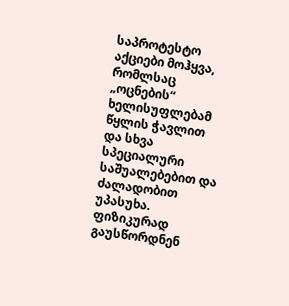საპროტესტო აქციები მოჰყვა, რომლსაც „ოცნების“ ხელისუფლებამ წყლის ჭავლით და სხვა სპეციალური საშუალებებით და ძალადობით უპასუხა. ფიზიკურად გაუსწორდნენ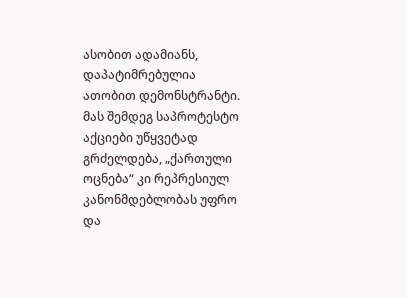ასობით ადამიანს, დაპატიმრებულია ათობით დემონსტრანტი. მას შემდეგ საპროტესტო აქციები უწყვეტად გრძელდება, „ქართული ოცნება“ კი რეპრესიულ კანონმდებლობას უფრო და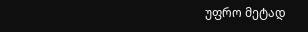უფრო მეტად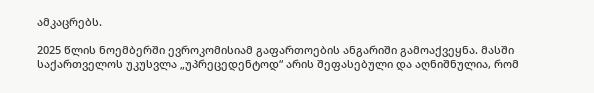ამკაცრებს.

2025 წლის ნოემბერში ევროკომისიამ გაფართოების ანგარიში გამოაქვეყნა. მასში საქართველოს უკუსვლა „უპრეცედენტოდ“ არის შეფასებული და აღნიშნულია, რომ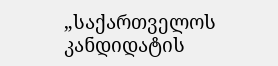„საქართველოს კანდიდატის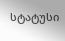სტატუსი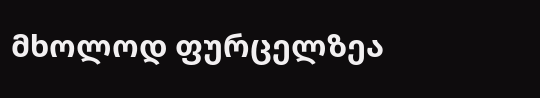მხოლოდ ფურცელზეა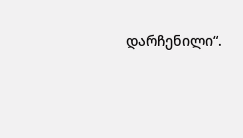დარჩენილი“.